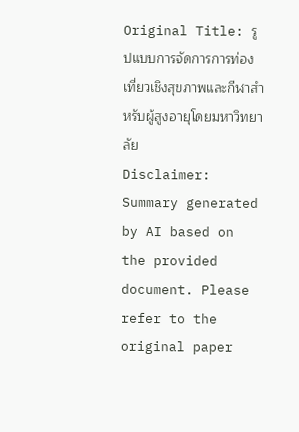Original Title: รูปแบบการจัดการการท่องเที่ยวเชิงสุขภาพและกีฬาสําหรับผู้สูงอายุโดยมหาวิทยาลัย
Disclaimer: Summary generated by AI based on the provided document. Please refer to the original paper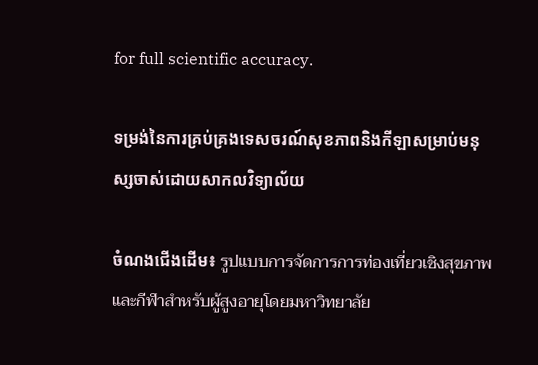for full scientific accuracy.

ទម្រង់នៃការគ្រប់គ្រងទេសចរណ៍សុខភាពនិងកីឡាសម្រាប់មនុស្សចាស់ដោយសាកលវិទ្យាល័យ

ចំណងជើងដើម៖ รูปแบบการจัดการการท่องเที่ยวเชิงสุขภาพและกีฬาสําหรับผู้สูงอายุโดยมหาวิทยาลัย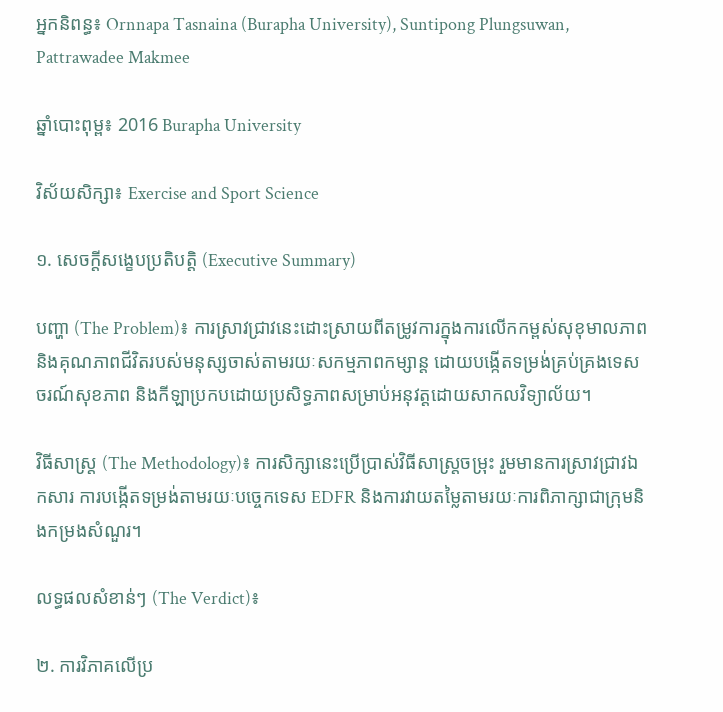អ្នកនិពន្ធ៖ Ornnapa Tasnaina (Burapha University), Suntipong Plungsuwan, Pattrawadee Makmee

ឆ្នាំបោះពុម្ព៖ 2016 Burapha University

វិស័យសិក្សា៖ Exercise and Sport Science

១. សេចក្តីសង្ខេបប្រតិបត្តិ (Executive Summary)

បញ្ហា (The Problem)៖ ការស្រាវជ្រាវនេះដោះស្រាយពីតម្រូវការក្នុងការលើកកម្ពស់សុខុមាលភាព និងគុណភាពជីវិតរបស់មនុស្សចាស់តាមរយៈសកម្មភាពកម្សាន្ត ដោយបង្កើតទម្រង់គ្រប់គ្រងទេសចរណ៍សុខភាព និងកីឡាប្រកបដោយប្រសិទ្ធភាពសម្រាប់អនុវត្តដោយសាកលវិទ្យាល័យ។

វិធីសាស្ត្រ (The Methodology)៖ ការសិក្សានេះប្រើប្រាស់វិធីសាស្ត្រចម្រុះ រួមមានការស្រាវជ្រាវឯកសារ ការបង្កើតទម្រង់តាមរយៈបច្ចេកទេស EDFR និងការវាយតម្លៃតាមរយៈការពិភាក្សាជាក្រុមនិងកម្រងសំណួរ។

លទ្ធផលសំខាន់ៗ (The Verdict)៖

២. ការវិភាគលើប្រ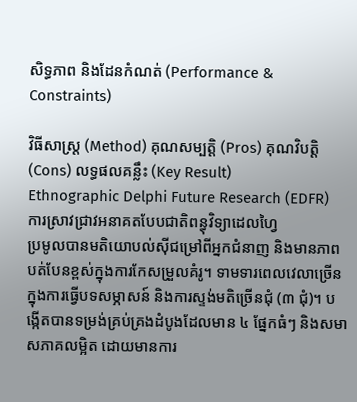សិទ្ធភាព និងដែនកំណត់ (Performance & Constraints)

វិធីសាស្ត្រ (Method) គុណសម្បត្តិ (Pros) គុណវិបត្តិ (Cons) លទ្ធផលគន្លឹះ (Key Result)
Ethnographic Delphi Future Research (EDFR)
ការស្រាវជ្រាវអនាគតបែបជាតិពន្ធុវិទ្យាដេលហ្វៃ
ប្រមូលបានមតិយោបល់ស៊ីជម្រៅពីអ្នកជំនាញ និងមានភាពបត់បែនខ្ពស់ក្នុងការកែសម្រួលគំរូ។ ទាមទារពេលវេលាច្រើនក្នុងការធ្វើបទសម្ភាសន៍ និងការស្ទង់មតិច្រើនជុំ (៣ ជុំ)។ បង្កើតបានទម្រង់គ្រប់គ្រងដំបូងដែលមាន ៤ ផ្នែកធំៗ និងសមាសភាគលម្អិត ដោយមានការ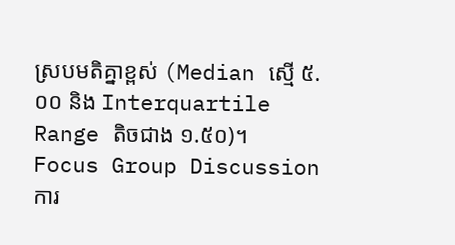ស្របមតិគ្នាខ្ពស់ (Median ស្មើ ៥.០០ និង Interquartile Range តិចជាង ១.៥០)។
Focus Group Discussion
ការ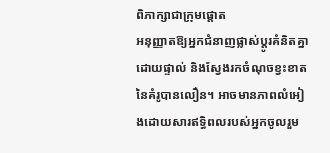ពិភាក្សាជាក្រុមផ្តោត
អនុញ្ញាតឱ្យអ្នកជំនាញផ្លាស់ប្តូរគំនិតគ្នាដោយផ្ទាល់ និងស្វែងរកចំណុចខ្វះខាតនៃគំរូបានលឿន។ អាចមានភាពលំអៀងដោយសារឥទ្ធិពលរបស់អ្នកចូលរួម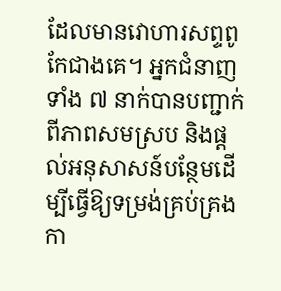ដែលមានវោហារសព្ទពូកែជាងគេ។ អ្នកជំនាញទាំង ៧ នាក់បានបញ្ជាក់ពីភាពសមស្រប និងផ្តល់អនុសាសន៍បន្ថែមដើម្បីធ្វើឱ្យទម្រង់គ្រប់គ្រងកា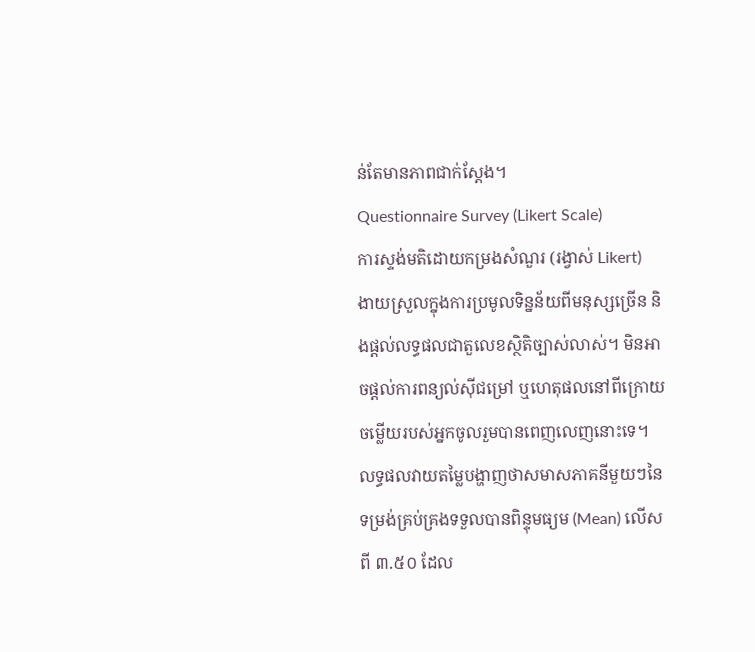ន់តែមានភាពជាក់ស្តែង។
Questionnaire Survey (Likert Scale)
ការស្ទង់មតិដោយកម្រងសំណួរ (រង្វាស់ Likert)
ងាយស្រួលក្នុងការប្រមូលទិន្នន័យពីមនុស្សច្រើន និងផ្តល់លទ្ធផលជាតួលេខស្ថិតិច្បាស់លាស់។ មិនអាចផ្តល់ការពន្យល់ស៊ីជម្រៅ ឬហេតុផលនៅពីក្រោយចម្លើយរបស់អ្នកចូលរួមបានពេញលេញនោះទេ។ លទ្ធផលវាយតម្លៃបង្ហាញថាសមាសភាគនីមួយៗនៃទម្រង់គ្រប់គ្រងទទួលបានពិន្ទុមធ្យម (Mean) លើសពី ៣.៥០ ដែល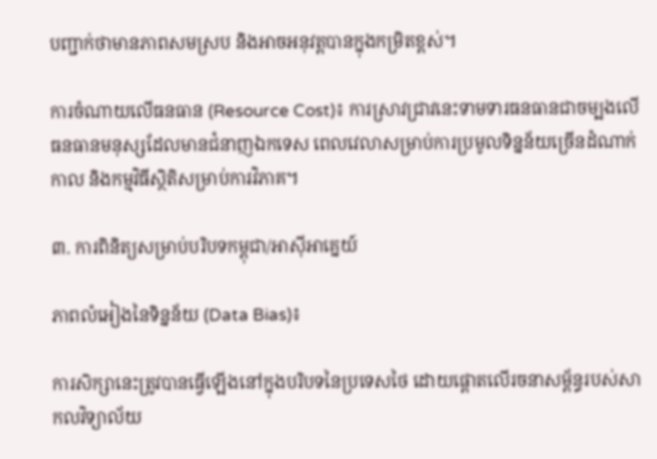បញ្ជាក់ថាមានភាពសមស្រប និងអាចអនុវត្តបានក្នុងកម្រិតខ្ពស់។

ការចំណាយលើធនធាន (Resource Cost)៖ ការស្រាវជ្រាវនេះទាមទារធនធានជាចម្បងលើធនធានមនុស្សដែលមានជំនាញឯកទេស ពេលវេលាសម្រាប់ការប្រមូលទិន្នន័យច្រើនដំណាក់កាល និងកម្មវិធីស្ថិតិសម្រាប់ការវិភាគ។

៣. ការពិនិត្យសម្រាប់បរិបទកម្ពុជា/អាស៊ីអាគ្នេយ៍

ភាពលំអៀងនៃទិន្នន័យ (Data Bias)៖

ការសិក្សានេះត្រូវបានធ្វើឡើងនៅក្នុងបរិបទនៃប្រទេសថៃ ដោយផ្តោតលើរចនាសម្ព័ន្ធរបស់សាកលវិទ្យាល័យ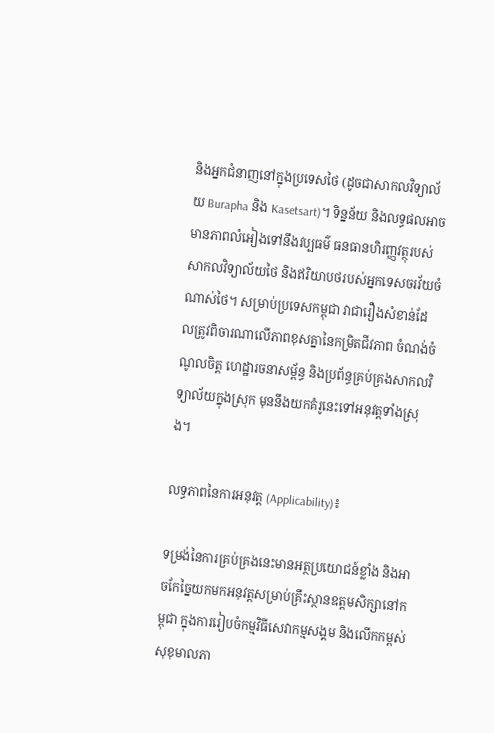និងអ្នកជំនាញនៅក្នុងប្រទេសថៃ (ដូចជាសាកលវិទ្យាល័យ Burapha និង Kasetsart)។ ទិន្នន័យ និងលទ្ធផលអាចមានភាពលំអៀងទៅនឹងវប្បធម៌ ធនធានហិរញ្ញវត្ថុរបស់សាកលវិទ្យាល័យថៃ និងឥរិយាបថរបស់អ្នកទេសចរវ័យចំណាស់ថៃ។ សម្រាប់ប្រទេសកម្ពុជា វាជារឿងសំខាន់ដែលត្រូវពិចារណាលើភាពខុសគ្នានៃកម្រិតជីវភាព ចំណង់ចំណូលចិត្ត ហេដ្ឋារចនាសម្ព័ន្ធ និងប្រព័ន្ធគ្រប់គ្រងសាកលវិទ្យាល័យក្នុងស្រុក មុននឹងយកគំរូនេះទៅអនុវត្តទាំងស្រុង។

លទ្ធភាពនៃការអនុវត្ត (Applicability)៖

ទម្រង់នៃការគ្រប់គ្រងនេះមានអត្ថប្រយោជន៍ខ្លាំង និងអាចកែច្នៃយកមកអនុវត្តសម្រាប់គ្រឹះស្ថានឧត្តមសិក្សានៅកម្ពុជា ក្នុងការរៀបចំកម្មវិធីសេវាកម្មសង្គម និងលើកកម្ពស់សុខុមាលភា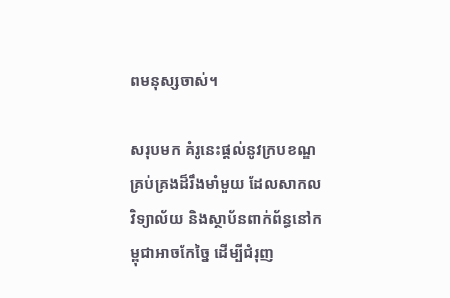ពមនុស្សចាស់។

សរុបមក គំរូនេះផ្តល់នូវក្របខណ្ឌគ្រប់គ្រងដ៏រឹងមាំមួយ ដែលសាកលវិទ្យាល័យ និងស្ថាប័នពាក់ព័ន្ធនៅកម្ពុជាអាចកែច្នៃ ដើម្បីជំរុញ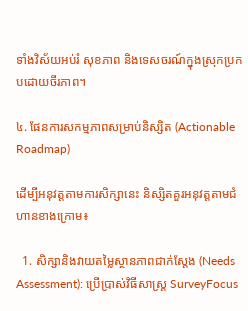ទាំងវិស័យអប់រំ សុខភាព និងទេសចរណ៍ក្នុងស្រុកប្រកបដោយចីរភាព។

៤. ផែនការសកម្មភាពសម្រាប់និស្សិត (Actionable Roadmap)

ដើម្បីអនុវត្តតាមការសិក្សានេះ និស្សិតគួរអនុវត្តតាមជំហានខាងក្រោម៖

  1. សិក្សានិងវាយតម្លៃស្ថានភាពជាក់ស្តែង (Needs Assessment): ប្រើប្រាស់វិធីសាស្ត្រ SurveyFocus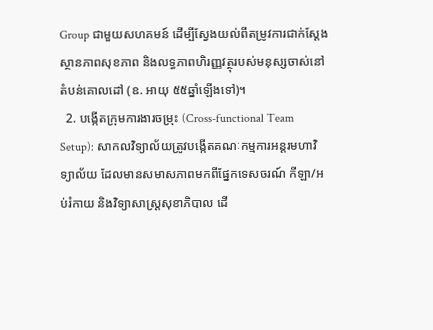Group ជាមួយសហគមន៍ ដើម្បីស្វែងយល់ពីតម្រូវការជាក់ស្តែង ស្ថានភាពសុខភាព និងលទ្ធភាពហិរញ្ញវត្ថុរបស់មនុស្សចាស់នៅតំបន់គោលដៅ (ឧ. អាយុ ៥៥ឆ្នាំឡើងទៅ)។
  2. បង្កើតក្រុមការងារចម្រុះ (Cross-functional Team Setup): សាកលវិទ្យាល័យត្រូវបង្កើតគណៈកម្មការអន្តរមហាវិទ្យាល័យ ដែលមានសមាសភាពមកពីផ្នែកទេសចរណ៍ កីឡា/អប់រំកាយ និងវិទ្យាសាស្ត្រសុខាភិបាល ដើ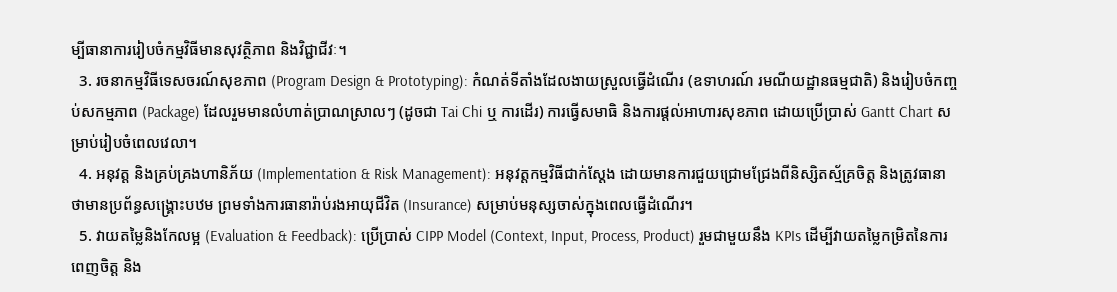ម្បីធានាការរៀបចំកម្មវិធីមានសុវត្ថិភាព និងវិជ្ជាជីវៈ។
  3. រចនាកម្មវិធីទេសចរណ៍សុខភាព (Program Design & Prototyping): កំណត់ទីតាំងដែលងាយស្រួលធ្វើដំណើរ (ឧទាហរណ៍ រមណីយដ្ឋានធម្មជាតិ) និងរៀបចំកញ្ចប់សកម្មភាព (Package) ដែលរួមមានលំហាត់ប្រាណស្រាលៗ (ដូចជា Tai Chi ឬ ការដើរ) ការធ្វើសមាធិ និងការផ្តល់អាហារសុខភាព ដោយប្រើប្រាស់ Gantt Chart សម្រាប់រៀបចំពេលវេលា។
  4. អនុវត្ត និងគ្រប់គ្រងហានិភ័យ (Implementation & Risk Management): អនុវត្តកម្មវិធីជាក់ស្តែង ដោយមានការជួយជ្រោមជ្រែងពីនិស្សិតស្ម័គ្រចិត្ត និងត្រូវធានាថាមានប្រព័ន្ធសង្គ្រោះបឋម ព្រមទាំងការធានារ៉ាប់រងអាយុជីវិត (Insurance) សម្រាប់មនុស្សចាស់ក្នុងពេលធ្វើដំណើរ។
  5. វាយតម្លៃនិងកែលម្អ (Evaluation & Feedback): ប្រើប្រាស់ CIPP Model (Context, Input, Process, Product) រួមជាមួយនឹង KPIs ដើម្បីវាយតម្លៃកម្រិតនៃការពេញចិត្ត និង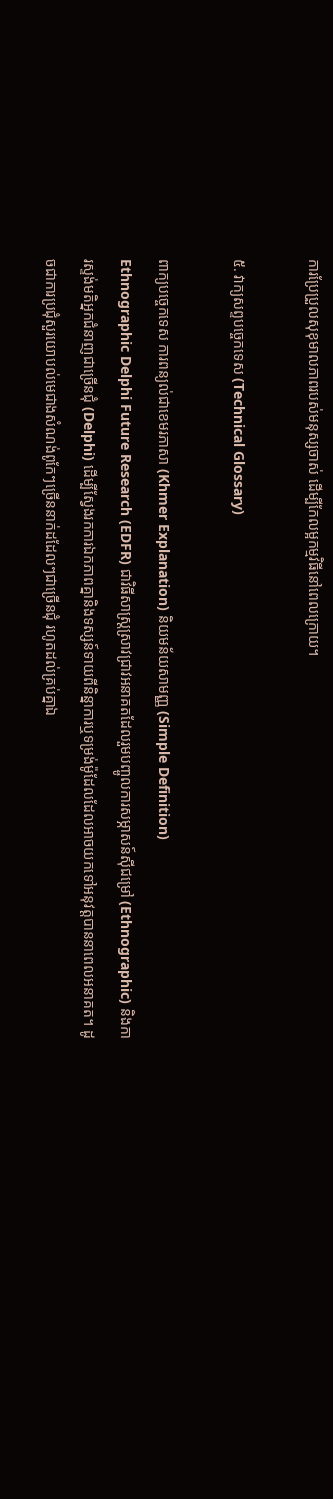ការប្រែប្រួលសុខុមាលភាពរបស់មនុស្សចាស់ ដើម្បីកែលម្អកម្មវិធីនៅពេលក្រោយ។

៥. វាក្យសព្ទបច្ចេកទេស (Technical Glossary)

ពាក្យបច្ចេកទេស ការពន្យល់ជាខេមរភាសា (Khmer Explanation) និយមន័យសាមញ្ញ (Simple Definition)
Ethnographic Delphi Future Research (EDFR) ជាវិធីសាស្ត្រស្រាវជ្រាវអនាគតដែលរួមបញ្ចូលការសម្ភាសន៍ស៊ីជម្រៅ (Ethnographic) និងការស្ទង់មតិអ្នកជំនាញជាច្រើនជុំ (Delphi) ដើម្បីស្វែងរកការឯកភាពគ្នានិងទស្សន៍ទាយពីនិន្នាការឬទម្រង់ម៉ូដែលដែលអាចយកទៅអនុវត្តបាននាពេលអនាគត។ ដូចជាការប្រជុំសួរយោបល់មេជាងសំណង់ពូកែៗច្រើននាក់ដដែលៗជាច្រើនជុំ រហូតដល់គ្រប់គ្នាឯ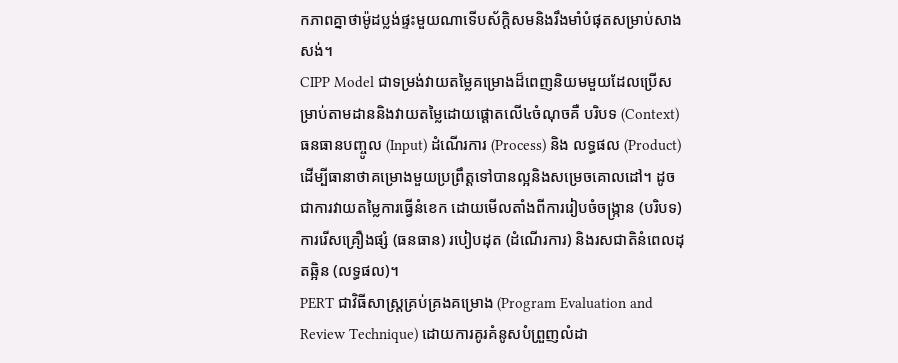កភាពគ្នាថាម៉ូដប្លង់ផ្ទះមួយណាទើបស័ក្តិសមនិងរឹងមាំបំផុតសម្រាប់សាងសង់។
CIPP Model ជាទម្រង់វាយតម្លៃគម្រោងដ៏ពេញនិយមមួយដែលប្រើសម្រាប់តាមដាននិងវាយតម្លៃដោយផ្តោតលើ៤ចំណុចគឺ បរិបទ (Context) ធនធានបញ្ចូល (Input) ដំណើរការ (Process) និង លទ្ធផល (Product) ដើម្បីធានាថាគម្រោងមួយប្រព្រឹត្តទៅបានល្អនិងសម្រេចគោលដៅ។ ដូចជាការវាយតម្លៃការធ្វើនំខេក ដោយមើលតាំងពីការរៀបចំចង្ក្រាន (បរិបទ) ការរើសគ្រឿងផ្សំ (ធនធាន) របៀបដុត (ដំណើរការ) និងរសជាតិនំពេលដុតឆ្អិន (លទ្ធផល)។
PERT ជាវិធីសាស្ត្រគ្រប់គ្រងគម្រោង (Program Evaluation and Review Technique) ដោយការគូរគំនូសបំព្រួញលំដា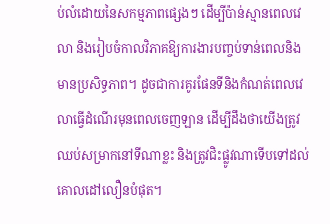ប់លំដោយនៃសកម្មភាពផ្សេងៗ ដើម្បីប៉ាន់ស្មានពេលវេលា និងរៀបចំកាលវិភាគឱ្យការងារបញ្ចប់ទាន់ពេលនិងមានប្រសិទ្ធភាព។ ដូចជាការគូរផែនទីនិងកំណត់ពេលវេលាធ្វើដំណើរមុនពេលចេញឡាន ដើម្បីដឹងថាយើងត្រូវឈប់សម្រាកនៅទីណាខ្លះ និងត្រូវជិះផ្លូវណាទើបទៅដល់គោលដៅលឿនបំផុត។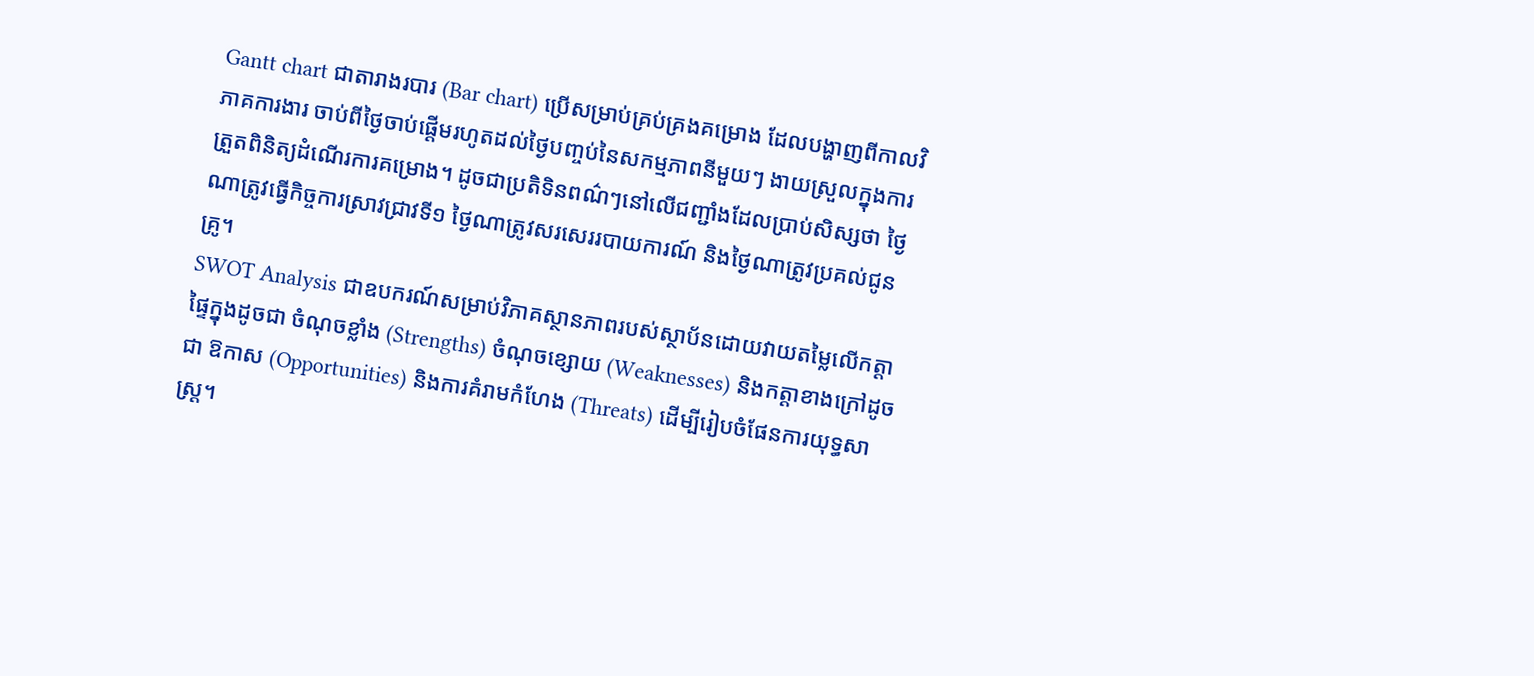Gantt chart ជាតារាងរបារ (Bar chart) ប្រើសម្រាប់គ្រប់គ្រងគម្រោង ដែលបង្ហាញពីកាលវិភាគការងារ ចាប់ពីថ្ងៃចាប់ផ្តើមរហូតដល់ថ្ងៃបញ្ចប់នៃសកម្មភាពនីមួយៗ ងាយស្រួលក្នុងការត្រួតពិនិត្យដំណើរការគម្រោង។ ដូចជាប្រតិទិនពណ៌ៗនៅលើជញ្ជាំងដែលប្រាប់សិស្សថា ថ្ងៃណាត្រូវធ្វើកិច្ចការស្រាវជ្រាវទី១ ថ្ងៃណាត្រូវសរសេររបាយការណ៍ និងថ្ងៃណាត្រូវប្រគល់ជូនគ្រូ។
SWOT Analysis ជាឧបករណ៍សម្រាប់វិភាគស្ថានភាពរបស់ស្ថាប័នដោយវាយតម្លៃលើកត្តាផ្ទៃក្នុងដូចជា ចំណុចខ្លាំង (Strengths) ចំណុចខ្សោយ (Weaknesses) និងកត្តាខាងក្រៅដូចជា ឱកាស (Opportunities) និងការគំរាមកំហែង (Threats) ដើម្បីរៀបចំផែនការយុទ្ធសាស្ត្រ។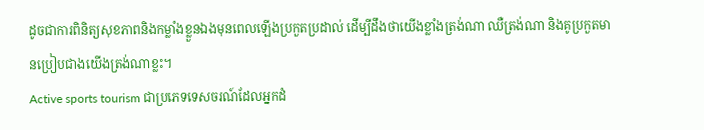ដូចជាការពិនិត្យសុខភាពនិងកម្លាំងខ្លួនឯងមុនពេលឡើងប្រកួតប្រដាល់ ដើម្បីដឹងថាយើងខ្លាំងត្រង់ណា ឈឺត្រង់ណា និងគូប្រកួតមានប្រៀបជាងយើងត្រង់ណាខ្លះ។
Active sports tourism ជាប្រភេទទេសចរណ៍ដែលអ្នកដំ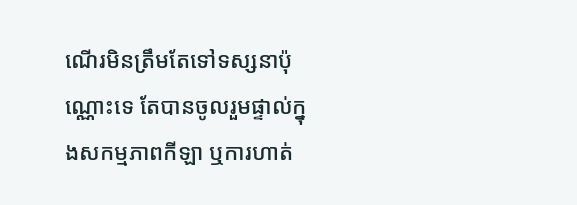ណើរមិនត្រឹមតែទៅទស្សនាប៉ុណ្ណោះទេ តែបានចូលរួមផ្ទាល់ក្នុងសកម្មភាពកីឡា ឬការហាត់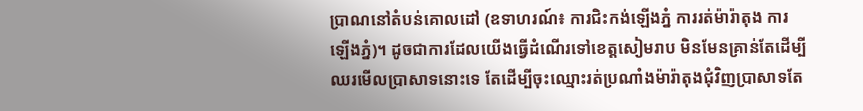ប្រាណនៅតំបន់គោលដៅ (ឧទាហរណ៍៖ ការជិះកង់ឡើងភ្នំ ការរត់ម៉ារ៉ាតុង ការឡើងភ្នំ)។ ដូចជាការដែលយើងធ្វើដំណើរទៅខេត្តសៀមរាប មិនមែនគ្រាន់តែដើម្បីឈរមើលប្រាសាទនោះទេ តែដើម្បីចុះឈ្មោះរត់ប្រណាំងម៉ារ៉ាតុងជុំវិញប្រាសាទតែ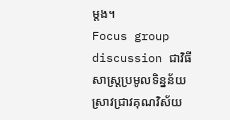ម្តង។
Focus group discussion ជាវិធីសាស្ត្រប្រមូលទិន្នន័យស្រាវជ្រាវគុណវិស័យ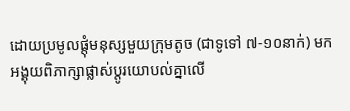ដោយប្រមូលផ្តុំមនុស្សមួយក្រុមតូច (ជាទូទៅ ៧-១០នាក់) មកអង្គុយពិភាក្សាផ្លាស់ប្តូរយោបល់គ្នាលើ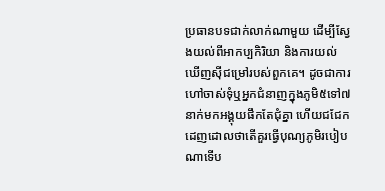ប្រធានបទជាក់លាក់ណាមួយ ដើម្បីស្វែងយល់ពីអាកប្បកិរិយា និងការយល់ឃើញស៊ីជម្រៅរបស់ពួកគេ។ ដូចជាការហៅចាស់ទុំឬអ្នកជំនាញក្នុងភូមិ៥ទៅ៧នាក់មកអង្គុយផឹកតែជុំគ្នា ហើយជជែកដេញដោលថាតើគួរធ្វើបុណ្យភូមិរបៀបណាទើប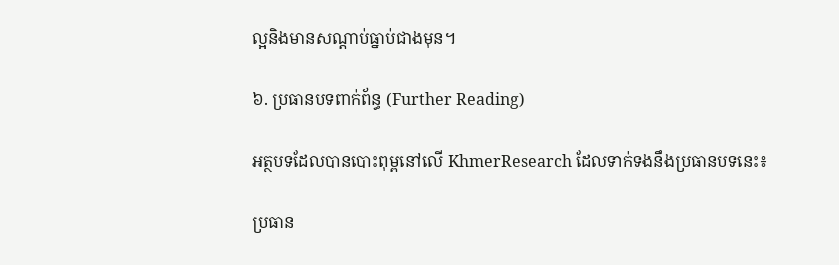ល្អនិងមានសណ្តាប់ធ្នាប់ជាងមុន។

៦. ប្រធានបទពាក់ព័ន្ធ (Further Reading)

អត្ថបទដែលបានបោះពុម្ពនៅលើ KhmerResearch ដែលទាក់ទងនឹងប្រធានបទនេះ៖

ប្រធាន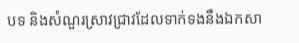បទ និងសំណួរស្រាវជ្រាវដែលទាក់ទងនឹងឯកសា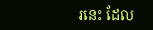រនេះ ដែល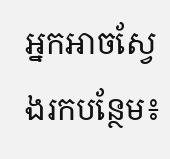អ្នកអាចស្វែងរកបន្ថែម៖